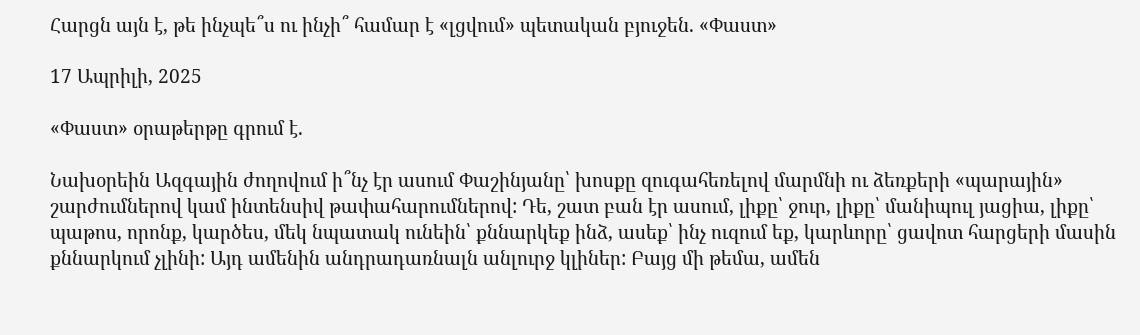Հարցն այն է, թե ինչպե՞ս ու ինչի՞ համար է «լցվում» պետական բյուջեն. «Փաստ»

17 Ապրիլի, 2025

«Փաստ» օրաթերթը գրում է.

Նախօրեին Ազգային ժողովում ի՞նչ էր ասում Փաշինյանը՝ խոսքը զուգահեռելով մարմնի ու ձեռքերի «պարային» շարժումներով կամ ինտենսիվ թափահարումներով: Դե, շատ բան էր ասում, լիքը՝ ջուր, լիքը՝ մանիպուլ յացիա, լիքը՝ պաթոս, որոնք, կարծես, մեկ նպատակ ունեին՝ քննարկեք ինձ, ասեք՝ ինչ ուզում եք, կարևորը՝ ցավոտ հարցերի մասին քննարկում չլինի: Այդ ամենին անդրադառնալն անլուրջ կլիներ: Բայց մի թեմա, ամեն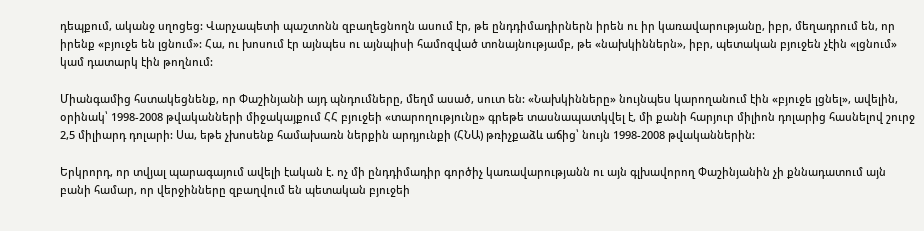դեպքում, ականջ սղոցեց: Վարչապետի պաշտոնն զբաղեցնողն ասում էր, թե ընդդիմադիրներն իրեն ու իր կառավարությանը, իբր, մեղադրում են, որ իրենք «բյուջե են լցնում»: Հա, ու խոսում էր այնպես ու այնպիսի համոզված տոնայնությամբ, թե «նախկիններն», իբր, պետական բյուջեն չէին «լցնում» կամ դատարկ էին թողնում:

Միանգամից հստակեցնենք, որ Փաշինյանի այդ պնդումները, մեղմ ասած, սուտ են: «Նախկինները» նույնպես կարողանում էին «բյուջե լցնել», ավելին, օրինակ՝ 1998-2008 թվականների միջակայքում ՀՀ բյուջեի «տարողությունը» գրեթե տասնապատկվել է, մի քանի հարյուր միլիոն դոլարից հասնելով շուրջ 2,5 միլիարդ դոլարի: Սա, եթե չխոսենք համախառն ներքին արդյունքի (ՀՆԱ) թռիչքաձև աճից՝ նույն 1998-2008 թվականներին:

Երկրորդ, որ տվյալ պարագայում ավելի էական է. ոչ մի ընդդիմադիր գործիչ կառավարությանն ու այն գլխավորող Փաշինյանին չի քննադատում այն բանի համար, որ վերջինները զբաղվում են պետական բյուջեի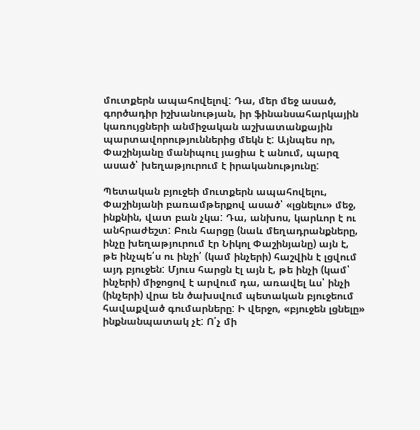մուտքերն ապահովելով: Դա, մեր մեջ ասած, գործադիր իշխանության, իր ֆինանսահարկային կառույցների անմիջական աշխատանքային պարտավորություններից մեկն է: Այնպես որ, Փաշինյանը մանիպուլ յացիա է անում, պարզ ասած՝ խեղաթյուրում է իրականությունը:

Պետական բյուջեի մուտքերն ապահովելու, Փաշինյանի բառամթերքով ասած՝ «լցնելու» մեջ, ինքնին, վատ բան չկա: Դա, անխոս, կարևոր է ու անհրաժեշտ: Բուն հարցը (նաև մեղադրանքները, ինչը խեղաթյուրում էր Նիկոլ Փաշինյանը) այն է, թե ինչպե՛ս ու ինչի՛ (կամ ինչերի) հաշվին է լցվում այդ բյուջեն: Մյուս հարցն էլ այն է, թե ինչի (կամ՝ ինչերի) միջոցով է արվում դա, առավել ևս՝ ինչի (ինչերի) վրա են ծախսվում պետական բյուջեում հավաքված գումարները: Ի վերջո, «բյուջեն լցնելը» ինքնանպատակ չէ: Ո՛չ մի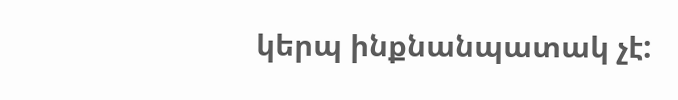կերպ ինքնանպատակ չէ: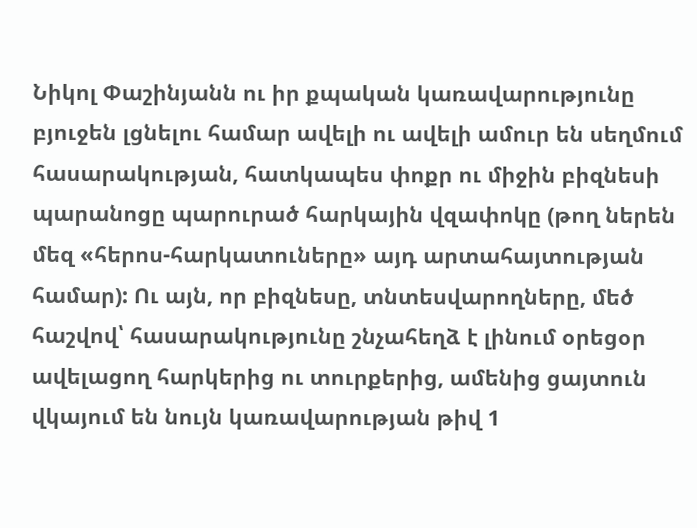Նիկոլ Փաշինյանն ու իր քպական կառավարությունը բյուջեն լցնելու համար ավելի ու ավելի ամուր են սեղմում հասարակության, հատկապես փոքր ու միջին բիզնեսի պարանոցը պարուրած հարկային վզափոկը (թող ներեն մեզ «հերոս-հարկատուները» այդ արտահայտության համար): Ու այն, որ բիզնեսը, տնտեսվարողները, մեծ հաշվով՝ հասարակությունը շնչահեղձ է լինում օրեցօր ավելացող հարկերից ու տուրքերից, ամենից ցայտուն վկայում են նույն կառավարության թիվ 1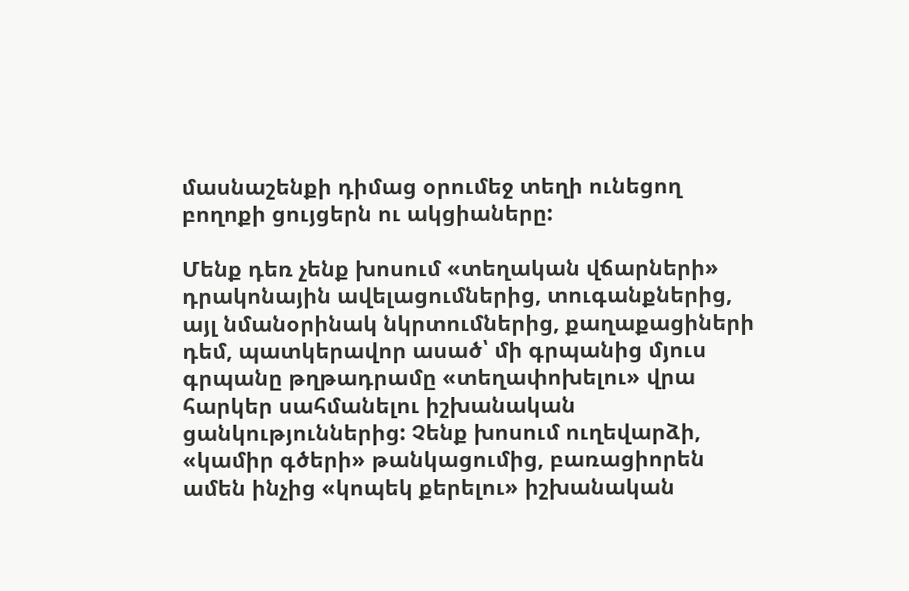մասնաշենքի դիմաց օրումեջ տեղի ունեցող բողոքի ցույցերն ու ակցիաները:

Մենք դեռ չենք խոսում «տեղական վճարների» դրակոնային ավելացումներից, տուգանքներից, այլ նմանօրինակ նկրտումներից, քաղաքացիների դեմ, պատկերավոր ասած՝ մի գրպանից մյուս գրպանը թղթադրամը «տեղափոխելու» վրա հարկեր սահմանելու իշխանական ցանկություններից: Չենք խոսում ուղեվարձի, «կամիր գծերի» թանկացումից, բառացիորեն ամեն ինչից «կոպեկ քերելու» իշխանական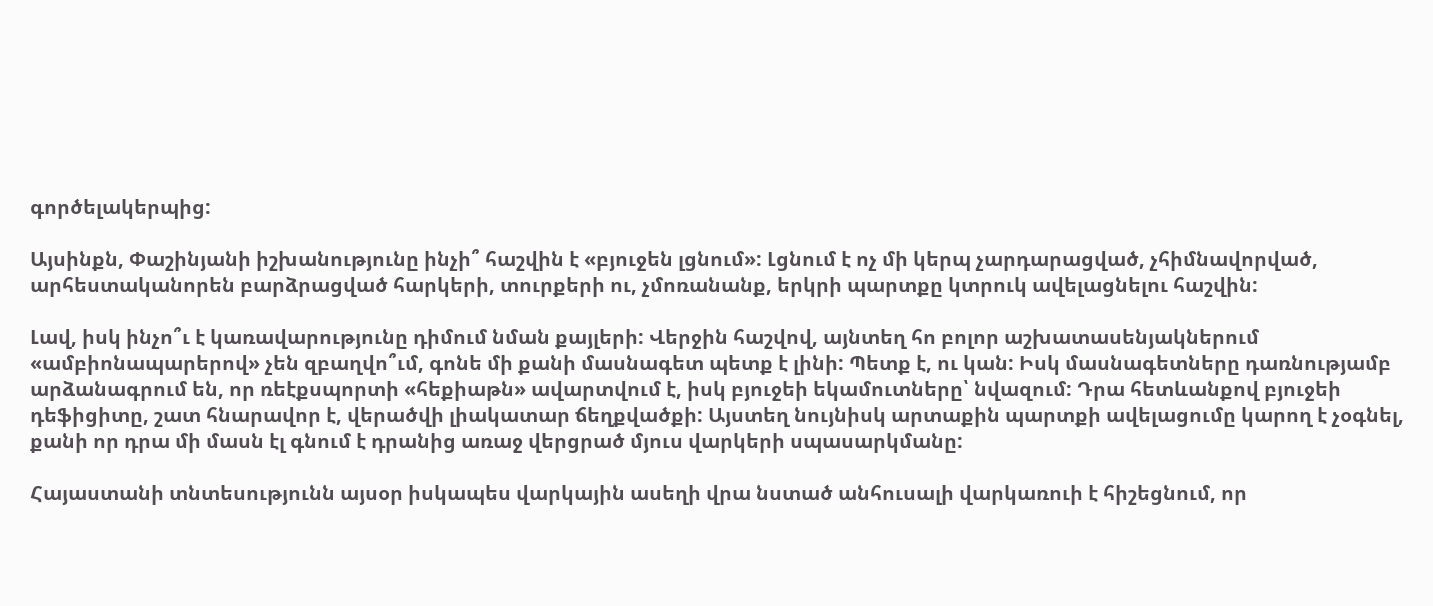գործելակերպից:

Այսինքն, Փաշինյանի իշխանությունը ինչի՞ հաշվին է «բյուջեն լցնում»: Լցնում է ոչ մի կերպ չարդարացված, չհիմնավորված, արհեստականորեն բարձրացված հարկերի, տուրքերի ու, չմոռանանք, երկրի պարտքը կտրուկ ավելացնելու հաշվին:

Լավ, իսկ ինչո՞ւ է կառավարությունը դիմում նման քայլերի: Վերջին հաշվով, այնտեղ հո բոլոր աշխատասենյակներում «ամբիոնապարերով» չեն զբաղվո՞ւմ, գոնե մի քանի մասնագետ պետք է լինի: Պետք է, ու կան: Իսկ մասնագետները դառնությամբ արձանագրում են, որ ռեէքսպորտի «հեքիաթն» ավարտվում է, իսկ բյուջեի եկամուտները՝ նվազում: Դրա հետևանքով բյուջեի դեֆիցիտը, շատ հնարավոր է, վերածվի լիակատար ճեղքվածքի: Այստեղ նույնիսկ արտաքին պարտքի ավելացումը կարող է չօգնել, քանի որ դրա մի մասն էլ գնում է դրանից առաջ վերցրած մյուս վարկերի սպասարկմանը:

Հայաստանի տնտեսությունն այսօր իսկապես վարկային ասեղի վրա նստած անհուսալի վարկառուի է հիշեցնում, որ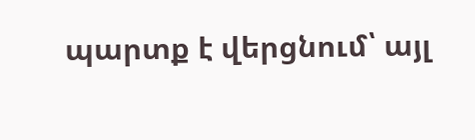պարտք է վերցնում՝ այլ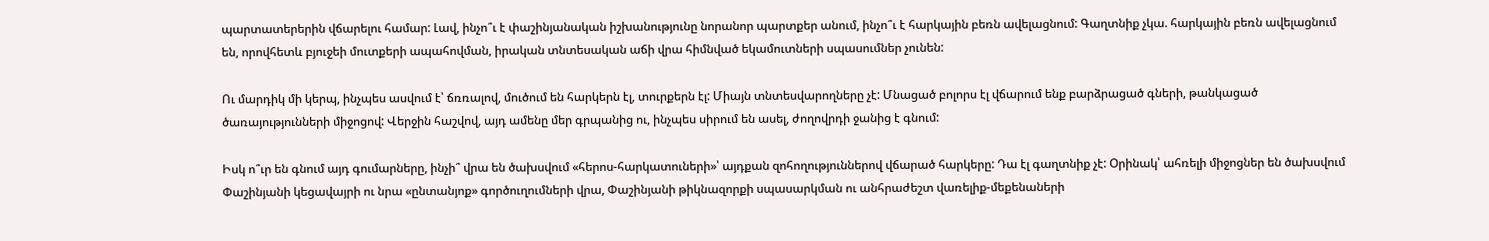պարտատերերին վճարելու համար: Լավ, ինչո՞ւ է փաշինյանական իշխանությունը նորանոր պարտքեր անում, ինչո՞ւ է հարկային բեռն ավելացնում: Գաղտնիք չկա. հարկային բեռն ավելացնում են, որովհետև բյուջեի մուտքերի ապահովման, իրական տնտեսական աճի վրա հիմնված եկամուտների սպասումներ չունեն:

Ու մարդիկ մի կերպ, ինչպես ասվում է՝ ճռռալով, մուծում են հարկերն էլ, տուրքերն էլ: Միայն տնտեսվարողները չէ: Մնացած բոլորս էլ վճարում ենք բարձրացած գների, թանկացած ծառայությունների միջոցով: Վերջին հաշվով, այդ ամենը մեր գրպանից ու, ինչպես սիրում են ասել, ժողովրդի ջանից է գնում:

Իսկ ո՞ւր են գնում այդ գումարները, ինչի՞ վրա են ծախսվում «հերոս-հարկատուների»՝ այդքան զոհողություններով վճարած հարկերը: Դա էլ գաղտնիք չէ: Օրինակ՝ ահռելի միջոցներ են ծախսվում Փաշինյանի կեցավայրի ու նրա «ընտանյոք» գործուղումների վրա, Փաշինյանի թիկնազորքի սպասարկման ու անհրաժեշտ վառելիք-մեքենաների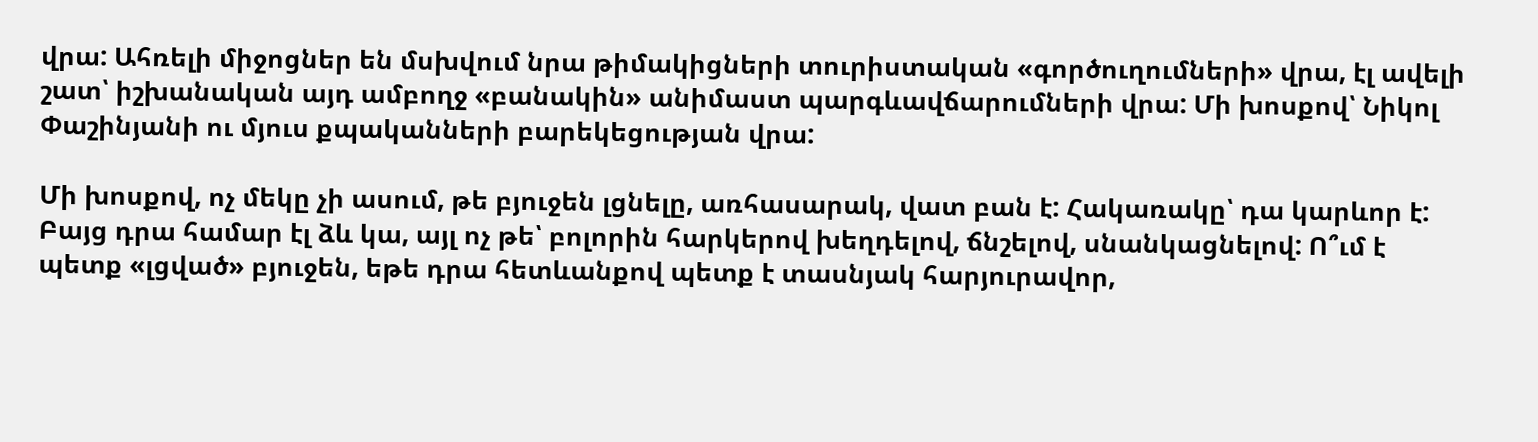վրա: Ահռելի միջոցներ են մսխվում նրա թիմակիցների տուրիստական «գործուղումների» վրա, էլ ավելի շատ՝ իշխանական այդ ամբողջ «բանակին» անիմաստ պարգևավճարումների վրա: Մի խոսքով՝ Նիկոլ Փաշինյանի ու մյուս քպականների բարեկեցության վրա:

Մի խոսքով, ոչ մեկը չի ասում, թե բյուջեն լցնելը, առհասարակ, վատ բան է: Հակառակը՝ դա կարևոր է: Բայց դրա համար էլ ձև կա, այլ ոչ թե՝ բոլորին հարկերով խեղդելով, ճնշելով, սնանկացնելով: Ո՞ւմ է պետք «լցված» բյուջեն, եթե դրա հետևանքով պետք է տասնյակ հարյուրավոր,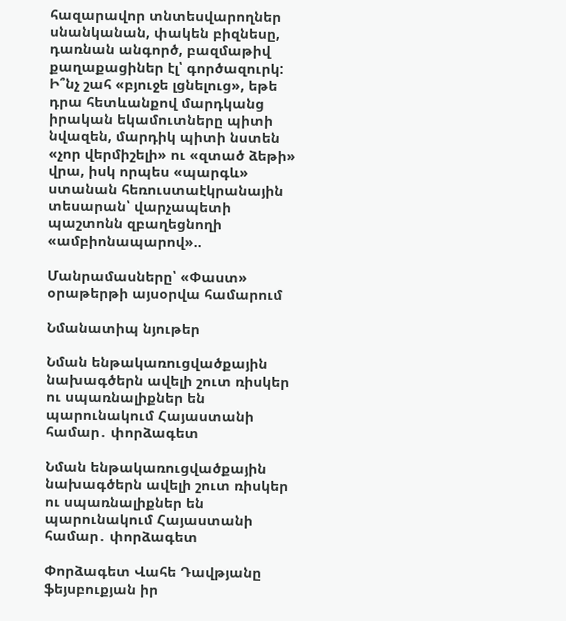հազարավոր տնտեսվարողներ սնանկանան, փակեն բիզնեսը, դառնան անգործ, բազմաթիվ քաղաքացիներ էլ՝ գործազուրկ: Ի՞նչ շահ «բյուջե լցնելուց», եթե դրա հետևանքով մարդկանց իրական եկամուտները պիտի նվազեն, մարդիկ պիտի նստեն «չոր վերմիշելի» ու «զտած ձեթի» վրա, իսկ որպես «պարգև» ստանան հեռուստաէկրանային տեսարան՝ վարչապետի պաշտոնն զբաղեցնողի «ամբիոնապարով»..

Մանրամասները՝ «Փաստ» օրաթերթի այսօրվա համարում

Նմանատիպ նյութեր

Նման ենթակառուցվածքային նախագծերն ավելի շուտ ռիսկեր ու սպառնալիքներ են պարունակում Հայաստանի համար․ փորձագետ

Նման ենթակառուցվածքային նախագծերն ավելի շուտ ռիսկեր ու սպառնալիքներ են պարունակում Հայաստանի համար․ փորձագետ

Փորձագետ Վահե Դավթյանը ֆեյսբուքյան իր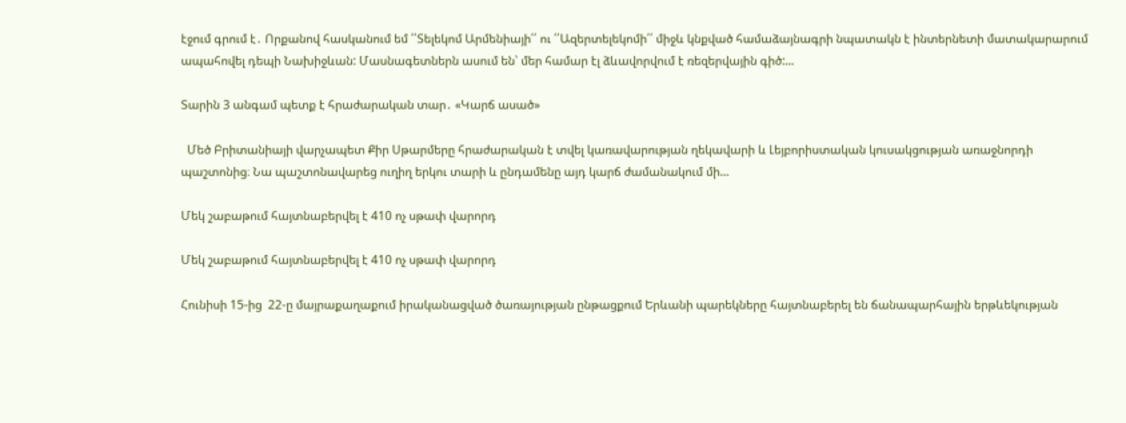էջում գրում է․ Որքանով հասկանում եմ ՛՛Տելեկոմ Արմենիայի՛՛ ու ՛՛Ազերտելեկոմի՛՛ միջև կնքված համաձայնագրի նպատակն է ինտերնետի մատակարարում ապահովել դեպի Նախիջևան: Մասնագետներն ասում են՝ մեր համար էլ ձևավորվում է ռեզերվային գիծ:...

Տարին 3 անգամ պետք է հրաժարական տար․ «Կարճ ասած»

  Մեծ Բրիտանիայի վարչապետ Քիր Սթարմերը հրաժարական է տվել կառավարության ղեկավարի և Լեյբորիստական կուսակցության առաջնորդի պաշտոնից։ Նա պաշտոնավարեց ուղիղ երկու տարի և ընդամենը այդ կարճ ժամանակում մի...

Մեկ շաբաթում հայտնաբերվել է 410 ոչ սթափ վարորդ

Մեկ շաբաթում հայտնաբերվել է 410 ոչ սթափ վարորդ

Հունիսի 15-ից  22-ը մայրաքաղաքում իրականացված ծառայության ընթացքում Երևանի պարեկները հայտնաբերել են ճանապարհային երթևեկության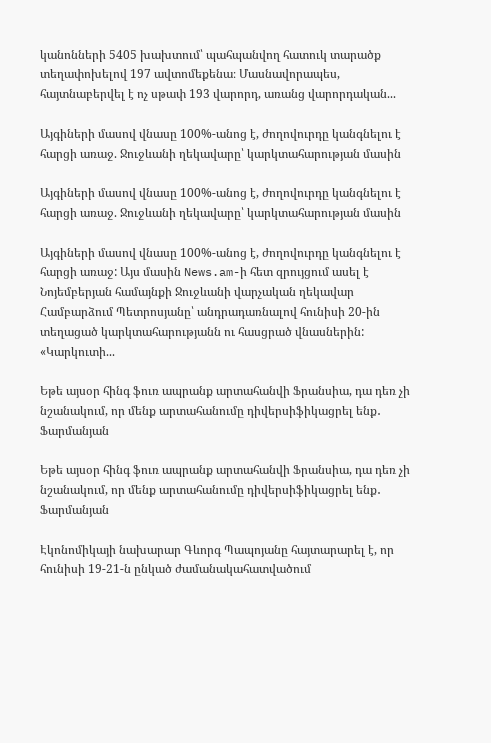կանոնների 5405 խախտում՝ պահպանվող հատուկ տարածք տեղափոխելով 197 ավտոմեքենա։ Մասնավորապես, հայտնաբերվել է ոչ սթափ 193 վարորդ, առանց վարորդական...

Այգիների մասով վնասը 100%-անոց է, ժողովուրդը կանգնելու է հարցի առաջ. Ջուջևանի ղեկավարը՝ կարկտահարության մասին

Այգիների մասով վնասը 100%-անոց է, ժողովուրդը կանգնելու է հարցի առաջ. Ջուջևանի ղեկավարը՝ կարկտահարության մասին

Այգիների մասով վնասը 100%-անոց է, ժողովուրդը կանգնելու է հարցի առաջ: Այս մասին News.am-ի հետ զրույցում ասել է Նոյեմբերյան համայնքի Ջուջևանի վարչական ղեկավար Համբարձում Պետրոսյանը՝ անդրադառնալով հունիսի 20-ին տեղացած կարկտահարությանն ու հասցրած վնասներին: «Կարկուտի...

Եթե այսօր հինգ ֆուռ ապրանք արտահանվի Ֆրանսիա, դա դեռ չի նշանակում, որ մենք արտահանումը դիվերսիֆիկացրել ենք․ Ֆարմանյան

Եթե այսօր հինգ ֆուռ ապրանք արտահանվի Ֆրանսիա, դա դեռ չի նշանակում, որ մենք արտահանումը դիվերսիֆիկացրել ենք․ Ֆարմանյան

Էկոնոմիկայի նախարար Գևորգ Պապոյանը հայտարարել է, որ հունիսի 19-21-ն ընկած ժամանակահատվածում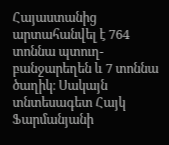Հայաստանից արտահանվել է 764 տոննա պտուղ-բանջարեղեն և 7 տոննա ծաղիկ։ Սակայն տնտեսագետ Հայկ Ֆարմանյանի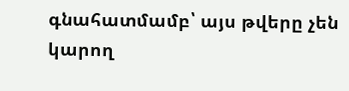գնահատմամբ՝ այս թվերը չեն կարող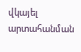վկայել արտահանման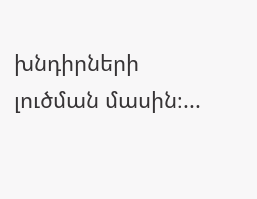խնդիրների լուծման մասին։...